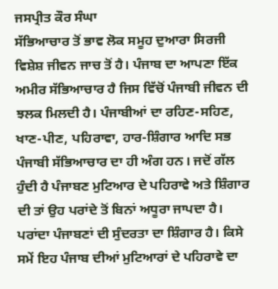ਜਸਪ੍ਰੀਤ ਕੌਰ ਸੰਘਾ
ਸੱਭਿਆਚਾਰ ਤੋਂ ਭਾਵ ਲੋਕ ਸਮੂਹ ਦੁਆਰਾ ਸਿਰਜੀ ਵਿਸ਼ੇਸ਼ ਜੀਵਨ ਜਾਚ ਤੋਂ ਹੈ। ਪੰਜਾਬ ਦਾ ਆਪਣਾ ਇੱਕ ਅਮੀਰ ਸੱਭਿਆਚਾਰ ਹੈ ਜਿਸ ਵਿੱਚੋਂ ਪੰਜਾਬੀ ਜੀਵਨ ਦੀ ਝਲਕ ਮਿਲਦੀ ਹੈ। ਪੰਜਾਬੀਆਂ ਦਾ ਰਹਿਣ-ਸਹਿਣ, ਖਾਣ-ਪੀਣ, ਪਹਿਰਾਵਾ, ਹਾਰ-ਸ਼ਿੰਗਾਰ ਆਦਿ ਸਭ ਪੰਜਾਬੀ ਸੱਭਿਆਚਾਰ ਦਾ ਹੀ ਅੰਗ ਹਨ। ਜਦੋਂ ਗੱਲ ਹੁੰਦੀ ਹੈ ਪੰਜਾਬਣ ਮੁਟਿਆਰ ਦੇ ਪਹਿਰਾਵੇ ਅਤੇ ਸ਼ਿੰਗਾਰ ਦੀ ਤਾਂ ਉਹ ਪਰਾਂਦੇ ਤੋਂ ਬਿਨਾਂ ਅਧੂਰਾ ਜਾਪਦਾ ਹੈ। ਪਰਾਂਦਾ ਪੰਜਾਬਣਾਂ ਦੀ ਸੁੰਦਰਤਾ ਦਾ ਸ਼ਿੰਗਾਰ ਹੈ। ਕਿਸੇ ਸਮੇਂ ਇਹ ਪੰਜਾਬ ਦੀਆਂ ਮੁਟਿਆਰਾਂ ਦੇ ਪਹਿਰਾਵੇ ਦਾ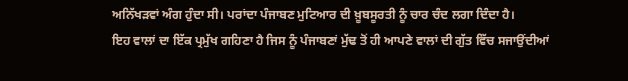ਅਨਿੱਖੜਵਾਂ ਅੰਗ ਹੁੰਦਾ ਸੀ। ਪਰਾਂਦਾ ਪੰਜਾਬਣ ਮੁਟਿਆਰ ਦੀ ਖ਼ੂਬਸੂਰਤੀ ਨੂੰ ਚਾਰ ਚੰਦ ਲਗਾ ਦਿੰਦਾ ਹੈ।
ਇਹ ਵਾਲਾਂ ਦਾ ਇੱਕ ਪ੍ਰਮੁੱਖ ਗਹਿਣਾ ਹੈ ਜਿਸ ਨੂੰ ਪੰਜਾਬਣਾਂ ਮੁੱਢ ਤੋਂ ਹੀ ਆਪਣੇ ਵਾਲਾਂ ਦੀ ਗੁੱਤ ਵਿੱਚ ਸਜਾਉਂਦੀਆਂ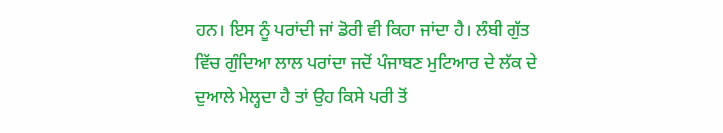ਹਨ। ਇਸ ਨੂੰ ਪਰਾਂਦੀ ਜਾਂ ਡੋਰੀ ਵੀ ਕਿਹਾ ਜਾਂਦਾ ਹੈ। ਲੰਬੀ ਗੁੱਤ ਵਿੱਚ ਗੁੰਦਿਆ ਲਾਲ ਪਰਾਂਦਾ ਜਦੋਂ ਪੰਜਾਬਣ ਮੁਟਿਆਰ ਦੇ ਲੱਕ ਦੇ ਦੁਆਲੇ ਮੇਲ੍ਹਦਾ ਹੈ ਤਾਂ ਉਹ ਕਿਸੇ ਪਰੀ ਤੋਂ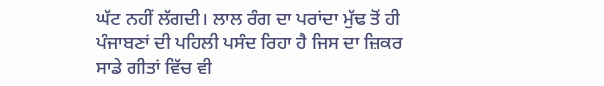ਘੱਟ ਨਹੀਂ ਲੱਗਦੀ। ਲਾਲ ਰੰਗ ਦਾ ਪਰਾਂਦਾ ਮੁੱਢ ਤੋਂ ਹੀ ਪੰਜਾਬਣਾਂ ਦੀ ਪਹਿਲੀ ਪਸੰਦ ਰਿਹਾ ਹੈ ਜਿਸ ਦਾ ਜ਼ਿਕਰ ਸਾਡੇ ਗੀਤਾਂ ਵਿੱਚ ਵੀ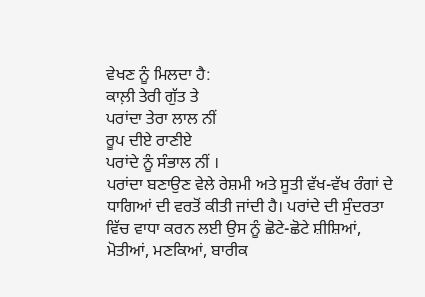ਵੇਖਣ ਨੂੰ ਮਿਲਦਾ ਹੈ:
ਕਾਲ਼ੀ ਤੇਰੀ ਗੁੱਤ ਤੇ
ਪਰਾਂਦਾ ਤੇਰਾ ਲਾਲ ਨੀਂ
ਰੂਪ ਦੀਏ ਰਾਣੀਏ
ਪਰਾਂਦੇ ਨੂੰ ਸੰਭਾਲ ਨੀਂ ।
ਪਰਾਂਦਾ ਬਣਾਉਣ ਵੇਲੇ ਰੇਸ਼ਮੀ ਅਤੇ ਸੂਤੀ ਵੱਖ-ਵੱਖ ਰੰਗਾਂ ਦੇ ਧਾਗਿਆਂ ਦੀ ਵਰਤੋਂ ਕੀਤੀ ਜਾਂਦੀ ਹੈ। ਪਰਾਂਦੇ ਦੀ ਸੁੰਦਰਤਾ ਵਿੱਚ ਵਾਧਾ ਕਰਨ ਲਈ ਉਸ ਨੂੰ ਛੋਟੇ-ਛੋਟੇ ਸ਼ੀਸ਼ਿਆਂ, ਮੋਤੀਆਂ, ਮਣਕਿਆਂ, ਬਾਰੀਕ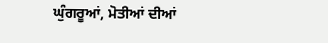ਘੁੰਗਰੂਆਂ, ਮੋਤੀਆਂ ਦੀਆਂ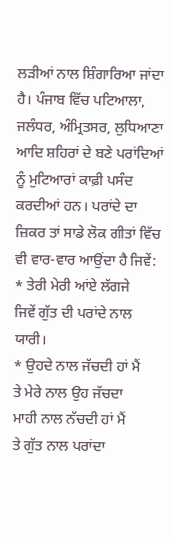ਲੜੀਆਂ ਨਾਲ ਸ਼ਿੰਗਾਰਿਆ ਜਾਂਦਾ ਹੈ। ਪੰਜਾਬ ਵਿੱਚ ਪਟਿਆਲਾ, ਜਲੰਧਰ, ਅੰਮ੍ਰਿਤਸਰ, ਲੁਧਿਆਣਾ ਆਦਿ ਸ਼ਹਿਰਾਂ ਦੇ ਬਣੇ ਪਰਾਂਦਿਆਂ ਨੂੰ ਮੁਟਿਆਰਾਂ ਕਾਫ਼ੀ ਪਸੰਦ ਕਰਦੀਆਂ ਹਨ। ਪਰਾਂਦੇ ਦਾ ਜ਼ਿਕਰ ਤਾਂ ਸਾਡੇ ਲੋਕ ਗੀਤਾਂ ਵਿੱਚ ਵੀ ਵਾਰ-ਵਾਰ ਆਉਂਦਾ ਹੈ ਜਿਵੇਂ:
* ਤੇਰੀ ਮੇਰੀ ਆਂਏ ਲੱਗਜੇ
ਜਿਵੇਂ ਗੁੱਤ ਦੀ ਪਰਾਂਦੇ ਨਾਲ ਯਾਰੀ।
* ਉਹਦੇ ਨਾਲ ਜੱਚਦੀ ਹਾਂ ਮੈਂ
ਤੇ ਮੇਰੇ ਨਾਲ ਉਹ ਜੱਚਦਾ
ਮਾਹੀ ਨਾਲ ਨੱਚਦੀ ਹਾਂ ਮੈਂ
ਤੇ ਗੁੱਤ ਨਾਲ ਪਰਾਂਦਾ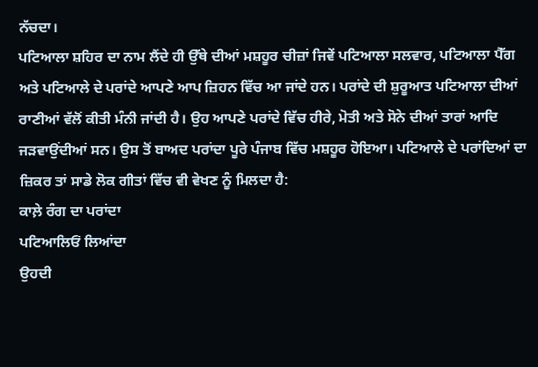ਨੱਚਦਾ।
ਪਟਿਆਲਾ ਸ਼ਹਿਰ ਦਾ ਨਾਮ ਲੈਂਦੇ ਹੀ ਉੱਥੇ ਦੀਆਂ ਮਸ਼ਹੂਰ ਚੀਜ਼ਾਂ ਜਿਵੇਂ ਪਟਿਆਲਾ ਸਲਵਾਰ, ਪਟਿਆਲਾ ਪੈੱਗ ਅਤੇ ਪਟਿਆਲੇ ਦੇ ਪਰਾਂਦੇ ਆਪਣੇ ਆਪ ਜ਼ਿਹਨ ਵਿੱਚ ਆ ਜਾਂਦੇ ਹਨ। ਪਰਾਂਦੇ ਦੀ ਸ਼ੁਰੂਆਤ ਪਟਿਆਲਾ ਦੀਆਂ ਰਾਣੀਆਂ ਵੱਲੋਂ ਕੀਤੀ ਮੰਨੀ ਜਾਂਦੀ ਹੈ। ਉਹ ਆਪਣੇ ਪਰਾਂਦੇ ਵਿੱਚ ਹੀਰੇ, ਮੋਤੀ ਅਤੇ ਸੋਨੇ ਦੀਆਂ ਤਾਰਾਂ ਆਦਿ ਜੜਵਾਉਂਦੀਆਂ ਸਨ। ਉਸ ਤੋਂ ਬਾਅਦ ਪਰਾਂਦਾ ਪੂਰੇ ਪੰਜਾਬ ਵਿੱਚ ਮਸ਼ਹੂਰ ਹੋਇਆ। ਪਟਿਆਲੇ ਦੇ ਪਰਾਂਦਿਆਂ ਦਾ ਜ਼ਿਕਰ ਤਾਂ ਸਾਡੇ ਲੋਕ ਗੀਤਾਂ ਵਿੱਚ ਵੀ ਵੇਖਣ ਨੂੰ ਮਿਲਦਾ ਹੈ:
ਕਾਲ਼ੇ ਰੰਗ ਦਾ ਪਰਾਂਦਾ
ਪਟਿਆਲਿਓਂ ਲਿਆਂਦਾ
ਉਹਦੀ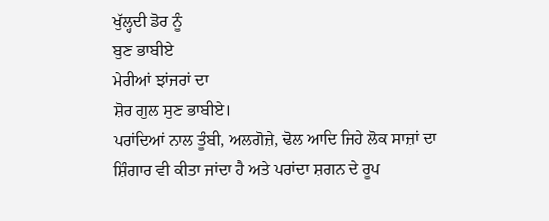ਖੁੱਲ੍ਹਦੀ ਡੋਰ ਨੂੰ
ਬੁਣ ਭਾਬੀਏ
ਮੇਰੀਆਂ ਝਾਂਜਰਾਂ ਦਾ
ਸ਼ੋਰ ਗੁਲ ਸੁਣ ਭਾਬੀਏ।
ਪਰਾਂਦਿਆਂ ਨਾਲ ਤੂੰਬੀ, ਅਲਗੋਜ਼ੇ, ਢੋਲ ਆਦਿ ਜਿਹੇ ਲੋਕ ਸਾਜ਼ਾਂ ਦਾ ਸ਼ਿੰਗਾਰ ਵੀ ਕੀਤਾ ਜਾਂਦਾ ਹੈ ਅਤੇ ਪਰਾਂਦਾ ਸ਼ਗਨ ਦੇ ਰੂਪ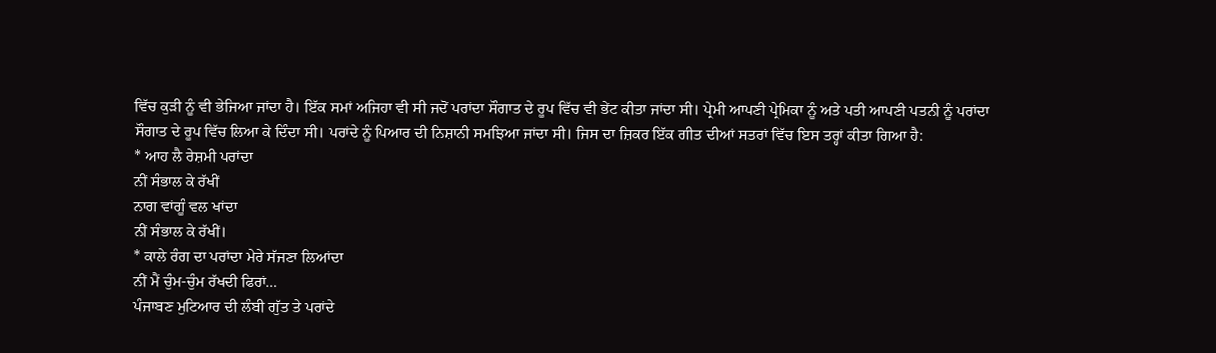ਵਿੱਚ ਕੁੜੀ ਨੂੰ ਵੀ ਭੇਜਿਆ ਜਾਂਦਾ ਹੈ। ਇੱਕ ਸਮਾਂ ਅਜਿਹਾ ਵੀ ਸੀ ਜਦੋਂ ਪਰਾਂਦਾ ਸੌਗਾਤ ਦੇ ਰੂਪ ਵਿੱਚ ਵੀ ਭੇਂਟ ਕੀਤਾ ਜਾਂਦਾ ਸੀ। ਪ੍ਰੇਮੀ ਆਪਣੀ ਪ੍ਰੇਮਿਕਾ ਨੂੰ ਅਤੇ ਪਤੀ ਆਪਣੀ ਪਤਨੀ ਨੂੰ ਪਰਾਂਦਾ ਸੌਗਾਤ ਦੇ ਰੂਪ ਵਿੱਚ ਲਿਆ ਕੇ ਦਿੰਦਾ ਸੀ। ਪਰਾਂਦੇ ਨੂੰ ਪਿਆਰ ਦੀ ਨਿਸ਼ਾਨੀ ਸਮਝਿਆ ਜਾਂਦਾ ਸੀ। ਜਿਸ ਦਾ ਜ਼ਿਕਰ ਇੱਕ ਗੀਤ ਦੀਆਂ ਸਤਰਾਂ ਵਿੱਚ ਇਸ ਤਰ੍ਹਾਂ ਕੀਤਾ ਗਿਆ ਹੈ:
* ਆਹ ਲੈ ਰੇਸ਼ਮੀ ਪਰਾਂਦਾ
ਨੀਂ ਸੰਭਾਲ ਕੇ ਰੱਖੀਂ
ਨਾਗ ਵਾਂਗੂੰ ਵਲ ਖਾਂਦਾ
ਨੀਂ ਸੰਭਾਲ ਕੇ ਰੱਖੀਂ।
* ਕਾਲੇ ਰੰਗ ਦਾ ਪਰਾਂਦਾ ਮੇਰੇ ਸੱਜਣਾ ਲਿਆਂਦਾ
ਨੀਂ ਮੈਂ ਚੁੰਮ-ਚੁੰਮ ਰੱਖਦੀ ਫਿਰਾਂ…
ਪੰਜਾਬਣ ਮੁਟਿਆਰ ਦੀ ਲੰਬੀ ਗੁੱਤ ਤੇ ਪਰਾਂਦੇ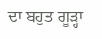ਦਾ ਬਹੁਤ ਗੂੜ੍ਹਾ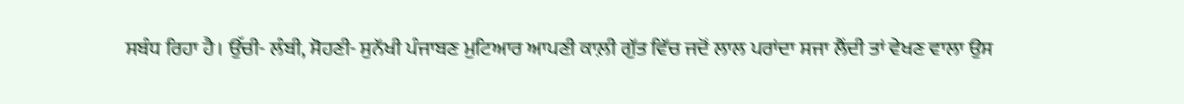ਸਬੰਧ ਰਿਹਾ ਹੈ। ਉੱਚੀ- ਲੰਬੀ, ਸੋਹਣੀ- ਸੁਨੱਖੀ ਪੰਜਾਬਣ ਮੁਟਿਆਰ ਆਪਣੀ ਕਾਲ਼ੀ ਗੁੱਤ ਵਿੱਚ ਜਦੋਂ ਲਾਲ ਪਰਾਂਦਾ ਸਜਾ ਲੈਂਦੀ ਤਾਂ ਵੇਖਣ ਵਾਲਾ ਉਸ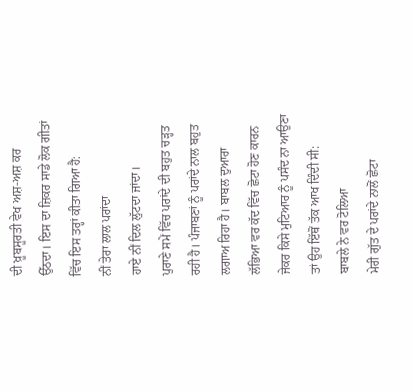ਦੀ ਖ਼ੂਬਸੂਰਤੀ ਵੇਖ ਅਸ਼-ਅਸ਼ ਕਰ ਉੱਠਦਾ। ਇਸ ਦਾ ਜ਼ਿਕਰ ਸਾਡੇ ਲੋਕ ਗੀਤਾਂ ਵਿੱਚ ਇਸ ਤਰ੍ਹਾਂ ਕੀਤਾ ਗਿਆ ਹੈ:
ਨੀਂ ਤੇਰਾ ਲਾਲ ਪਰਾਂਦਾ
ਹਾਏ ਨੀਂ ਦਿਲ ਲੁੱਟਦਾ ਜਾਂਦਾ।
ਪੁਰਾਣੇ ਸਮੇਂ ਵਿੱਚ ਪਰਾਂਦੇ ਦੀ ਬਹੁਤ ਚੜ੍ਹਤ ਰਹੀ ਹੈ। ਪੰਜਾਬਣਾਂ ਨੂੰ ਪਰਾਂਦੇ ਨਾਲ ਬਹੁਤ ਲਗਾਅ ਰਿਹਾ ਹੈ। ਬਾਬਲ ਦੁਆਰਾ ਲੱਭਿਆ ਵਰ ਕੱਦ ਵਿੱਚ ਛੋਟਾ ਹੋਣ ਕਾਰਨ ਜੇਕਰ ਕਿਸੇ ਮੁਟਿਆਰ ਨੂੰ ਪਸੰਦ ਨਾ ਆਉਣਾ ਤਾਂ ਉਹ ਇੱਥੋਂ ਤੱਕ ਆਖ ਦਿੰਦੀ ਸੀ:
ਬਾਬਲੇ ਨੇ ਵਰ ਟੋਲਿਆ
ਮੇਰੀ ਗੁੱਤ ਦੇ ਪਰਾਂਦੇ ਨਾਲੋਂ ਛੋਟਾ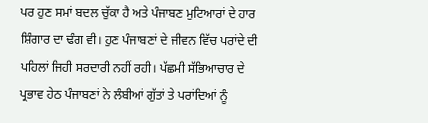ਪਰ ਹੁਣ ਸਮਾਂ ਬਦਲ ਚੁੱਕਾ ਹੈ ਅਤੇ ਪੰਜਾਬਣ ਮੁਟਿਆਰਾਂ ਦੇ ਹਾਰ ਸ਼ਿੰਗਾਰ ਦਾ ਢੰਗ ਵੀ। ਹੁਣ ਪੰਜਾਬਣਾਂ ਦੇ ਜੀਵਨ ਵਿੱਚ ਪਰਾਂਦੇ ਦੀ ਪਹਿਲਾਂ ਜਿਹੀ ਸਰਦਾਰੀ ਨਹੀਂ ਰਹੀ। ਪੱਛਮੀ ਸੱਭਿਆਚਾਰ ਦੇ ਪ੍ਰਭਾਵ ਹੇਠ ਪੰਜਾਬਣਾਂ ਨੇ ਲੰਬੀਆਂ ਗੁੱਤਾਂ ਤੇ ਪਰਾਂਦਿਆਂ ਨੂੰ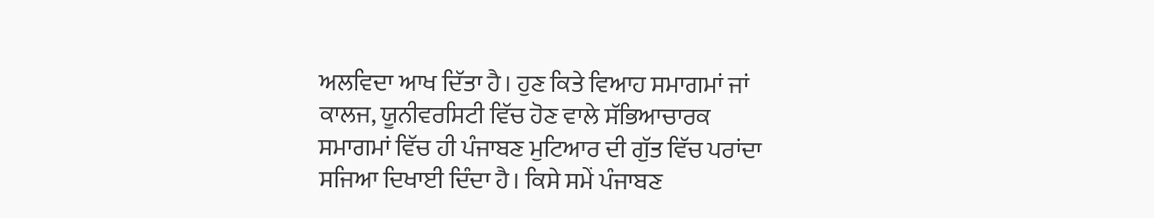ਅਲਵਿਦਾ ਆਖ ਦਿੱਤਾ ਹੈ। ਹੁਣ ਕਿਤੇ ਵਿਆਹ ਸਮਾਗਮਾਂ ਜਾਂ ਕਾਲਜ, ਯੂਨੀਵਰਸਿਟੀ ਵਿੱਚ ਹੋਣ ਵਾਲੇ ਸੱਭਿਆਚਾਰਕ ਸਮਾਗਮਾਂ ਵਿੱਚ ਹੀ ਪੰਜਾਬਣ ਮੁਟਿਆਰ ਦੀ ਗੁੱਤ ਵਿੱਚ ਪਰਾਂਦਾ ਸਜਿਆ ਦਿਖਾਈ ਦਿੰਦਾ ਹੈ। ਕਿਸੇ ਸਮੇਂ ਪੰਜਾਬਣ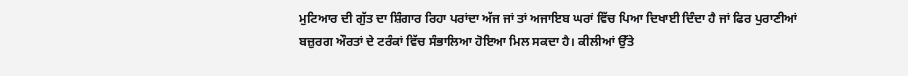ਮੁਟਿਆਰ ਦੀ ਗੁੱਤ ਦਾ ਸ਼ਿੰਗਾਰ ਰਿਹਾ ਪਰਾਂਦਾ ਅੱਜ ਜਾਂ ਤਾਂ ਅਜਾਇਬ ਘਰਾਂ ਵਿੱਚ ਪਿਆ ਦਿਖਾਈ ਦਿੰਦਾ ਹੈ ਜਾਂ ਫਿਰ ਪੁਰਾਣੀਆਂ ਬਜ਼ੁਰਗ ਔਰਤਾਂ ਦੇ ਟਰੰਕਾਂ ਵਿੱਚ ਸੰਭਾਲਿਆ ਹੋਇਆ ਮਿਲ ਸਕਦਾ ਹੈ। ਕੀਲੀਆਂ ਉੱਤੇ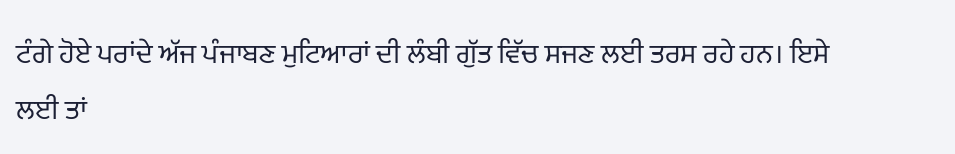ਟੰਗੇ ਹੋਏ ਪਰਾਂਦੇ ਅੱਜ ਪੰਜਾਬਣ ਮੁਟਿਆਰਾਂ ਦੀ ਲੰਬੀ ਗੁੱਤ ਵਿੱਚ ਸਜਣ ਲਈ ਤਰਸ ਰਹੇ ਹਨ। ਇਸੇ ਲਈ ਤਾਂ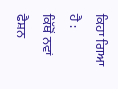ਕਿਹਾ ਗਿਆ ਹੈ :
ਕਿੱਥੋਂ ਨਵਾਂ ਫੈਸ਼ਨ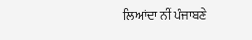ਲਿਆਂਦਾ ਨੀਂ ਪੰਜਾਬਣੇ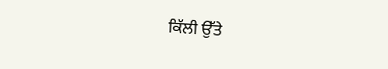ਕਿੱਲੀ ਉੱਤੇ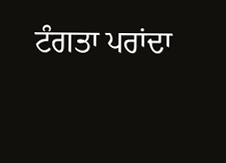ਟੰਗਤਾ ਪਰਾਂਦਾ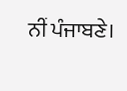ਨੀਂ ਪੰਜਾਬਣੇ।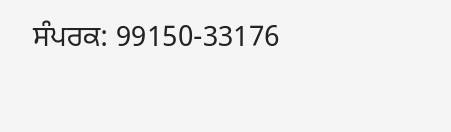ਸੰਪਰਕ: 99150-33176